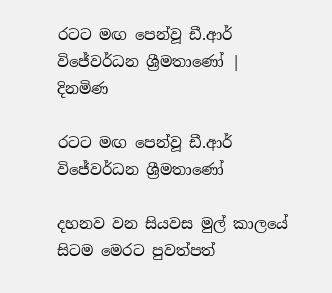රටට මඟ පෙන්වූ ඩී.ආර් විජේවර්ධන ශ්‍රීමතාණෝ | දිනමිණ

රටට මඟ පෙන්වූ ඩී.ආර් විජේවර්ධන ශ්‍රීමතාණෝ

දහනව වන සියවස මුල් කාලයේ සිටම මෙරට පුවත්පත්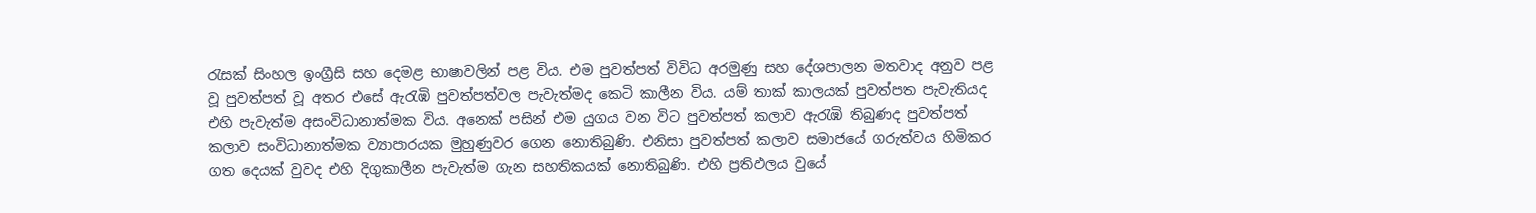රැසක් සිංහල ඉංග්‍රීසි සහ දෙමළ භාෂාවලින් පළ විය. එම පුවත්පත් විවිධ අරමුණු සහ දේශපාලන මතවාද අනුව පළ වූ පුවත්පත් වූ අතර එසේ ඇරැඹි පුවත්පත්වල පැවැත්මද කෙටි කාලීන විය. යම් තාක් කාලයක් පුවත්පත පැවැතියද එහි පැවැත්ම අසංවිධානාත්මක විය. අනෙක් පසින් එම යුගය වන විට පුවත්පත් කලාව ඇරැඹි තිබුණද පුවත්පත් කලාව සංවිධානාත්මක ව්‍යාපාරයක මුහුණුවර ගෙන නොතිබුණි. එනිසා පුවත්පත් කලාව සමාජයේ ගරුත්වය හිමිකර ගත දෙයක් වුවද එහි දිගුකාලීන පැවැත්ම ගැන සහතිකයක් නොතිබුණි. එහි ප්‍රතිඵලය වුයේ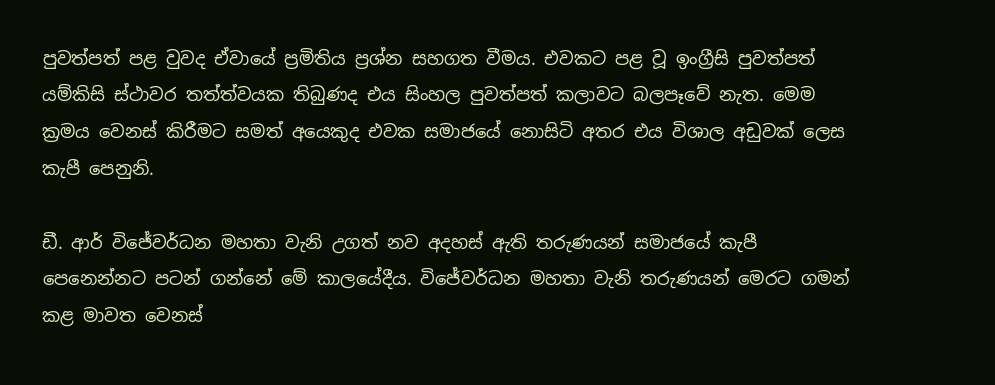පුවත්පත් පළ වුවද ඒවායේ ප්‍රමිතිය ප්‍රශ්න සහගත වීමය. එවකට පළ වූ ඉංග්‍රීසි පුවත්පත් යම්කිසි ස්ථාවර තත්ත්වයක තිබුණද එය සිංහල පුවත්පත් කලාවට බලපෑවේ නැත. මෙම ක්‍රමය වෙනස් කිරීමට සමත් අයෙකුද එවක සමාජයේ නොසිටි අතර එය විශාල අඩුවක් ලෙස කැපී පෙනුනි.

ඩී. ආර් විජේවර්ධන මහතා වැනි උගත් නව අදහස් ඇති තරුණයන් සමාජයේ කැපී පෙනෙන්නට පටන් ගන්නේ මේ කාලයේදීය. විජේවර්ධන මහතා වැනි තරුණයන් මෙරට ගමන් කළ මාවත වෙනස්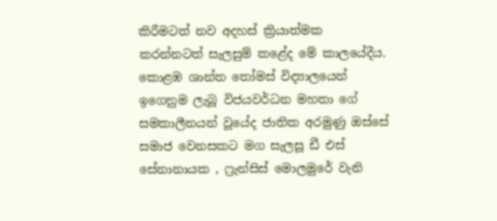කිරීමටත් නව අදහස් ක්‍රියාත්මක කරන්නටත් සැලසුම් කළේද මේ කාලයේදීය. කොළඹ ශාන්ත තෝමස් විද්‍යාලයෙන් ඉගෙනුම ලැබූ විජයවර්ධන මහතා ගේ සමකාලීනයන් වූයේද ජාතික අරමුණු ඔස්සේ සමාජ වෙනසකට මග සැලසූ ඩී එස් සේනානායක , ෆ්‍රැන්සිස් මොලමුරේ වැනි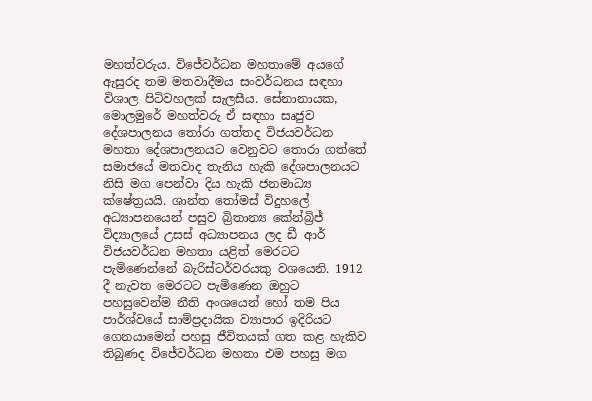මහත්වරුය. විජේවර්ධන මහතාමේ අයගේ ඇසුරද තම මතවාදීමය සංවර්ධනය සඳහා විශාල පිටිවහලක් සැලසීය. සේනානායක, මොලමුරේ මහත්වරු ඒ සඳහා සෘජුව දේශපාලනය තෝරා ගත්තද විජයවර්ධන මහතා දේශපාලනයට වෙනුවට තොරා ගත්තේ සමාජයේ මතවාද තැනිය හැකි දේශපාලනයට නිසි මග පෙන්වා දිය හැකි ජනමාධ්‍ය ක්ෂේත්‍රයයි. ශාන්ත තෝමස් විදුහලේ අධ්‍යාපනයෙන් පසුව බ්‍රිතාන්‍ය කේන්බ්‍රිජ් විද්‍යාලයේ උසස් අධ්‍යාපනය ලද ඩී ආර් විජයවර්ධන මහතා යළිත් මෙරටට පැමිණෙන්නේ බැරිස්ටර්වරයකු වශයෙනි. 1912 දී නැවත මෙරටට පැමිණෙන ඔහුට පහසුවෙන්ම නීති අංශයෙන් හෝ තම පිය පාර්ශ්වයේ සාම්ප්‍රදායික ව්‍යාපාර ඉදිරියට ගෙනයාමෙන් පහසු ජීවිතයක් ගත කළ හැකිව තිබුණද විජේවර්ධන මහතා එම පහසු මග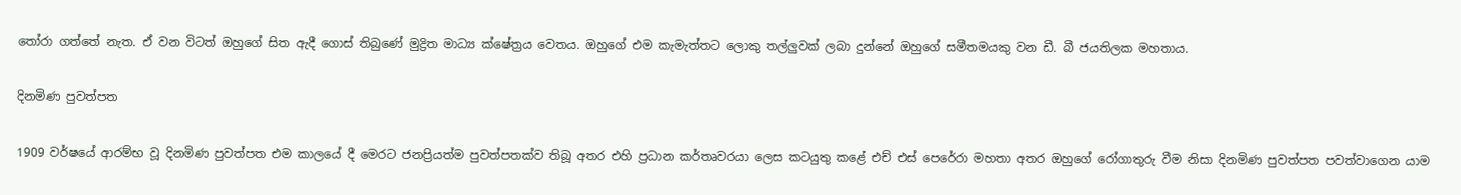තෝරා ගත්තේ නැත. ඒ වන විටත් ඔහුගේ සිත ඇදී ගොස් තිබුණේ මුද්‍රිත මාධ්‍ය ක්ෂේත්‍රය වෙතය. ඔහුගේ එම කැමැත්තට ලොකු තල්ලුවක් ලබා දුන්නේ ඔහුගේ සමීතමයකු වන ඩී. බී ජයතිලක මහතාය.

දිනමිණ පුවත්පත

1909 වර්ෂයේ ආරම්භ වූ දිනමිණ පුවත්පත එම කාලයේ දී මෙරට ජනප්‍රියත්ම පුවත්පතක්ව තිබූ අතර එහි ප්‍රධාන කර්තෘවරයා ලෙස කටයුතු කළේ එච් එස් පෙරේරා මහතා අතර ඔහුගේ රෝගාතුරු වීම නිසා දිනමිණ පුවත්පත පවත්වාගෙන යාම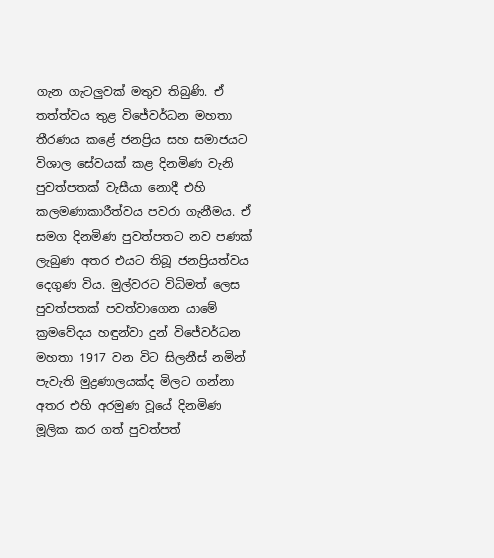ගැන ගැටලුවක් මතුව තිබුණි. ඒ තත්ත්වය තුළ විජේවර්ධන මහතා තීරණය කළේ ජනප්‍රිය සහ සමාජයට විශාල සේවයක් කළ දිනමිණ වැනි පුවත්පතක් වැසීයා නොදී එහි කලමණාකාරීත්වය පවරා ගැනීමය. ඒ සමග දිනමිණ පුවත්පතට නව පණක් ලැබුණ අතර එයට තිබූ ජනප්‍රියත්වය දෙගුණ විය. මුල්වරට විධිමත් ලෙස පුවත්පතක් පවත්වාගෙන යාමේ ක්‍රමවේදය හඳුන්වා දුන් විජේවර්ධන මහතා 1917 වන විට සිලනීස් නමින් පැවැති මුද්‍රණාලයක්ද මිලට ගන්නා අතර එහි අරමුණ වූයේ දිනමිණ මූලික කර ගත් පුවත්පත්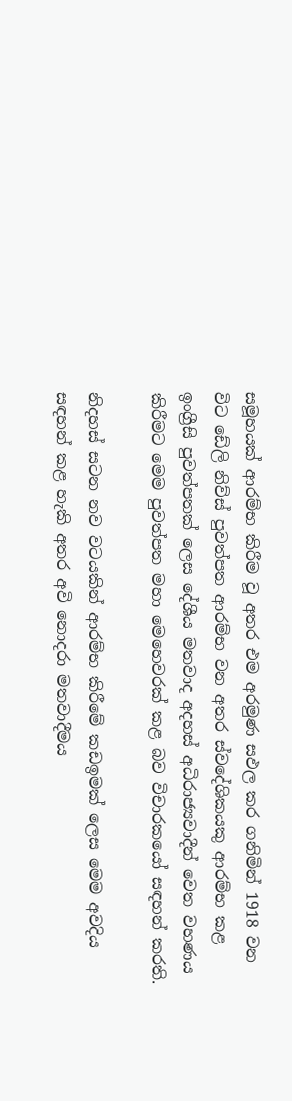සමූහයක් ආරම්භ කිරීම වූ අතර එම අරමුණ සඵල කර ගනිමින් 1918 වන විට ඩේලි නිව්ස් පුවත්පත ආරම්භ වන අතර ස්වදේශිකයකු ආරම්භ කළ ඉංග්‍රීසි පුවත්පතක් ලෙස දේශීය මතවාද අදහස් අධිරාජ්‍යවාදීන් වෙත වහණය කිරීමට මෙම පුවත්පත මහා මෙහෙවරක් කළ බව විචාරකයෝ සඳහන් කරති.

නිදහස් සටන නව වටයකින් ආරම්භ කිරීමේ කඩඉමක් ලෙස මෙම අවදිය සඳහන් කළ හැකි අතර අවි නොදරා මතවාදීමය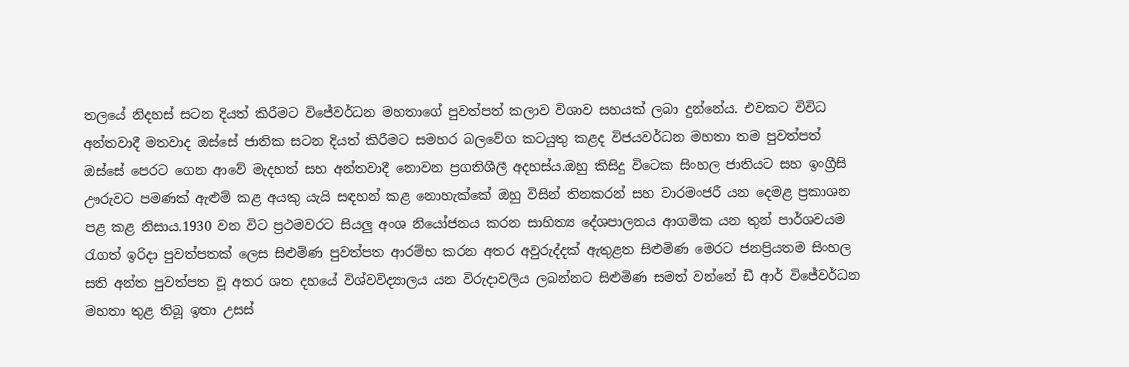තලයේ නිදහස් සටන දියත් කිරීමට විජේවර්ධන මහතාගේ පුවත්පත් කලාව විශාව සහයක් ලබා දුන්නේය. එවකට විවිධ අන්තවාදී මතවාද ඔස්සේ ජාතික සටන දියත් කිරීමට සමහර බලවේග කටයුතු කළද විජයවර්ධන මහතා තම පුවත්පත් ඔස්සේ පෙරට ගෙන ආවේ මැදහත් සහ අන්තවාදී නොවන ප්‍රගතිශීලී අදහස්ය.ඔහු කිසිදු විටෙක සිංහල ජාතියට සහ ඉංග්‍රීසි ඌරුවට පමණක් ඇළුම් කළ අයකු යැයි සඳහන් කළ නොහැක්කේ ඔහු විසින් තිනකරන් සහ වාරමංජරී යන දෙමළ ප්‍රකාශන පළ කළ නිසාය.1930 වන විට ප්‍රථමවරට සියලු අංශ නියෝජනය කරන සාහිත්‍ය දේශපාලනය ආගමික යන තුන් පාර්ශවයම රැගත් ඉරිදා පුවත්පතක් ලෙස සිළුමිණ පුවත්පත ආරම්භ කරන අතර අවුරුද්දක් ඇතුළත සිළුමිණ මෙරට ජනප්‍රියතම සිංහල සති අන්ත පුවත්පත වූ අතර ශත දහයේ විශ්වවිද්‍යාලය යන විරුදාවලිය ලබන්නට සිළුමිණ සමත් වන්නේ ඩී ආර් විජේවර්ධන මහතා තුළ තිබූ ඉතා උසස්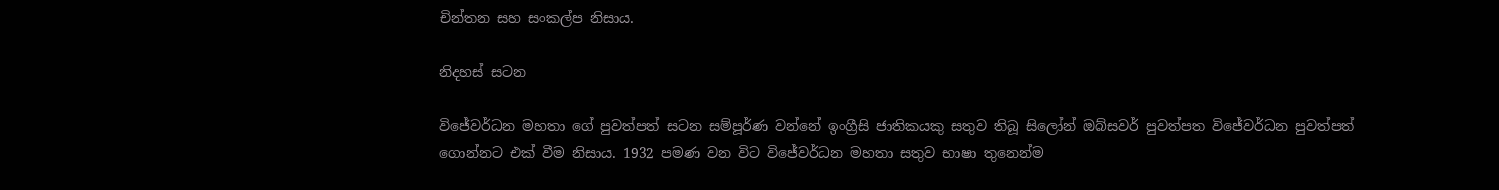චින්තන සහ සංකල්ප නිසාය.

නිදහස් සටන

විජේවර්ධන මහතා ගේ පුවත්පත් සටන සම්පූර්ණ වන්නේ ඉංග්‍රීසි ජාතිකයකු සතුව තිබූ සිලෝන් ඔබ්සවර් පුවත්පත විජේවර්ධන පුවත්පත් ගොන්නට එක් වීම නිසාය. 1932 පමණ වන විට විජේවර්ධන මහතා සතුව භාෂා තුනෙන්ම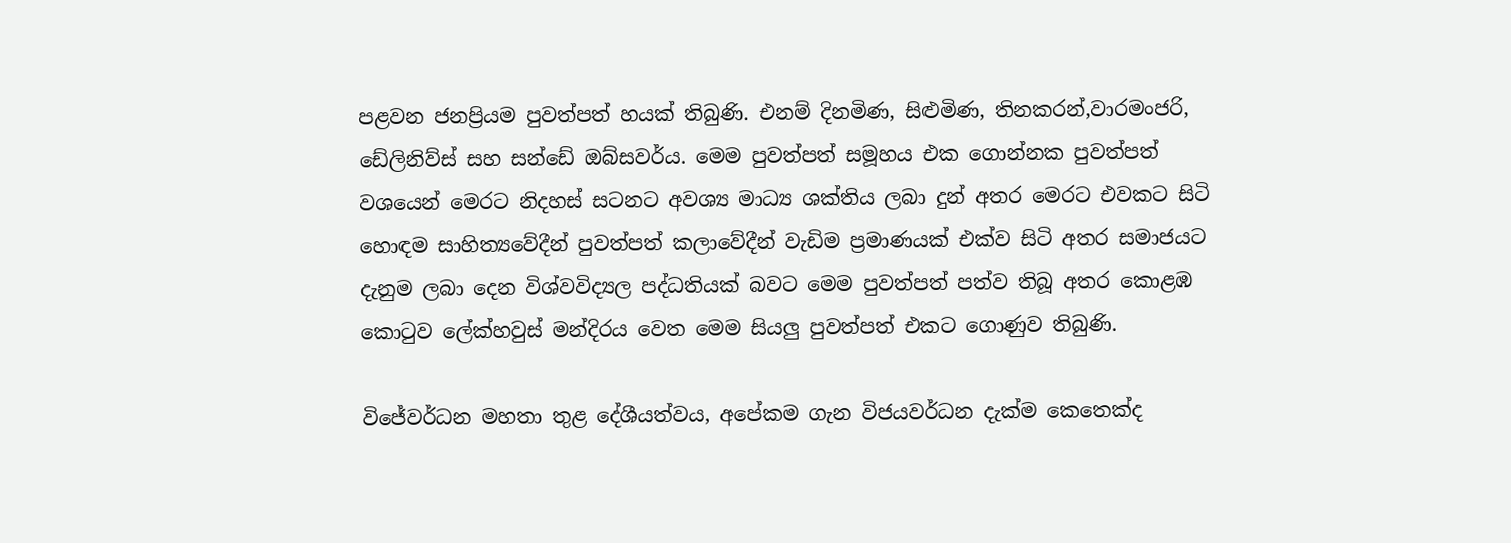පළවන ජනප්‍රියම පුවත්පත් හයක් තිබුණි. එනම් දිනමිණ, සිළුමිණ, තිනකරන්,වාරමංජරි, ඩේලිනිව්ස් සහ සන්ඩේ ඔබ්සවර්ය. මෙම පුවත්පත් සමූහය එක ගොන්නක පුවත්පත් වශයෙන් මෙරට නිදහස් සටනට අවශ්‍ය මාධ්‍ය ශක්තිය ලබා දුන් අතර මෙරට එවකට සිටි හොඳම සාහිත්‍යවේදීන් පුවත්පත් කලාවේදීන් වැඩිම ප්‍රමාණයක් එක්ව සිටි අතර සමාජයට දැනුම ලබා දෙන විශ්වවිද්‍යල පද්ධතියක් බවට මෙම පුවත්පත් පත්ව තිබූ අතර කොළඹ කොටුව ලේක්හවුස් මන්දිරය වෙත මෙම සියලු පුවත්පත් එකට ගොණුව තිබුණි.

විජේවර්ධන මහතා තුළ දේශීයත්වය, අපේකම ගැන විජයවර්ධන දැක්ම කෙතෙක්ද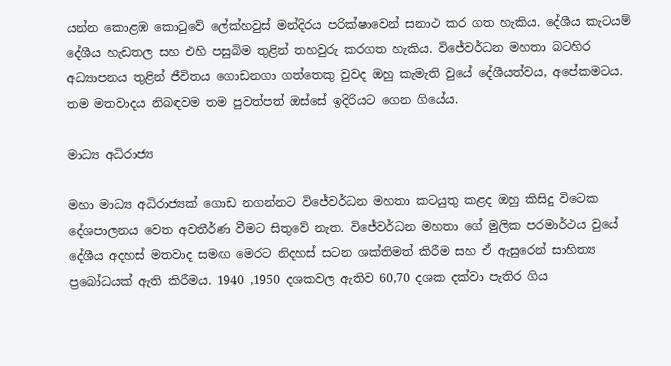යන්න කොළඹ කොටුවේ ලේක්හවුස් මන්දිරය පරික්ෂාවෙන් සනාථ කර ගත හැකිය. දේශීය කැටයම් දේශීය හැඩතල සහ එහි පසුබිම තුළින් තහවුරු කරගත හැකිය. විජේවර්ධන මහතා බටහිර අධ්‍යාපනය තුළින් ජීවිතය ගොඩනගා ගත්තෙකු වුවද ඔහු කැමැති වුයේ දේශීයත්වය, අපේකමටය. තම මතවාදය නිබඳවම තම පුවත්පත් ඔස්සේ ඉදිරියට ගෙන ගියේය.

මාධ්‍ය අධිරාජ්‍ය

මහා මාධ්‍ය අධිරාජ්‍යක් ගොඩ නගන්නට විජේවර්ධන මහතා කටයුතු කළද ඔහු කිසිදු විටෙක දේශපාලනය වෙත අවතීර්ණ වීමට සිතුවේ නැත. විජේවර්ධන මහතා ගේ මුලික පරමාර්ථය වුයේ දේශීය අදහස් මතවාද සමඟ මෙරට නිදහස් සටන ශක්තිමත් කිරීම සහ ඒ ඇසුරෙන් සාහිත්‍ය ප්‍රබෝධයක් ඇති කිරීමය. 1940 ,1950 දශකවල ඇතිව 60,70 දශක දක්වා පැතිර ගිය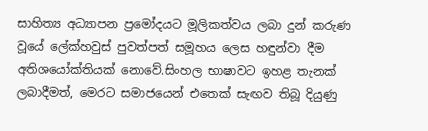සාහිත්‍ය අධ්‍යාපන ප්‍රමෝදයට මූලිකත්වය ලබා දුන් කරුණ වූයේ ලේක්හවුස් පුවත්පත් සමූහය ලෙස හඳුන්වා දීම අතිශයෝක්තියක් නොවේ.සිංහල භාෂාවට ඉහළ තැනක් ලබාදීමත්, මෙරට සමාජයෙන් එතෙක් සැඟව තිබූ දියුණු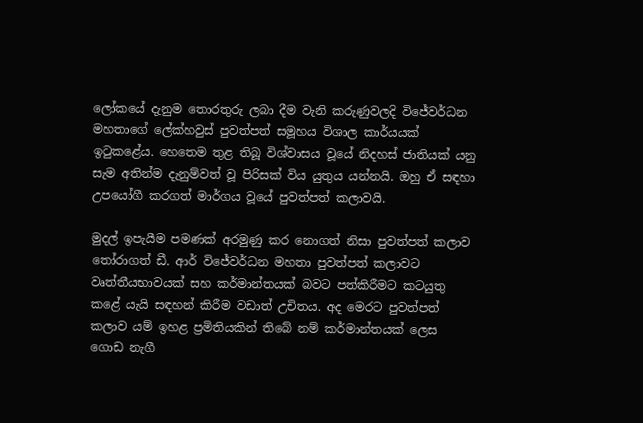ලෝකයේ දැනුම තොරතුරු ලබා දීම වැනි කරුණුවලදි විජේවර්ධන මහතාගේ ලේක්හවුස් පුවත්පත් සමූහය විශාල කාර්යයක් ඉටුකළේය. හෙතෙම තුළ තිබූ විශ්වාසය වූයේ නිදහස් ජාතියක් යනු සැම අතින්ම දැනුම්වත් වූ පිරිසක් විය යුතුය යන්නයි. ඔහු ඒ සඳහා උපයෝගී කරගත් මාර්ගය වූයේ පුවත්පත් කලාවයි.

මුදල් ඉපැයීම පමණක් අරමුණු කර නොගත් නිසා පුවත්පත් කලාව තෝරාගත් ඩී. ආර් විජේවර්ධන මහතා පුවත්පත් කලාවට වෘත්තීයභාවයක් සහ කර්මාන්තයක් බවට පත්කිරීමට කටයුතු කළේ යැයි සඳහන් කිරීම වඩාත් උචිතය. අද මෙරට පුවත්පත් කලාව යම් ඉහළ ප්‍රමිතියකින් තිබේ නම් කර්මාන්තයක් ලෙස ගොඩ නැගී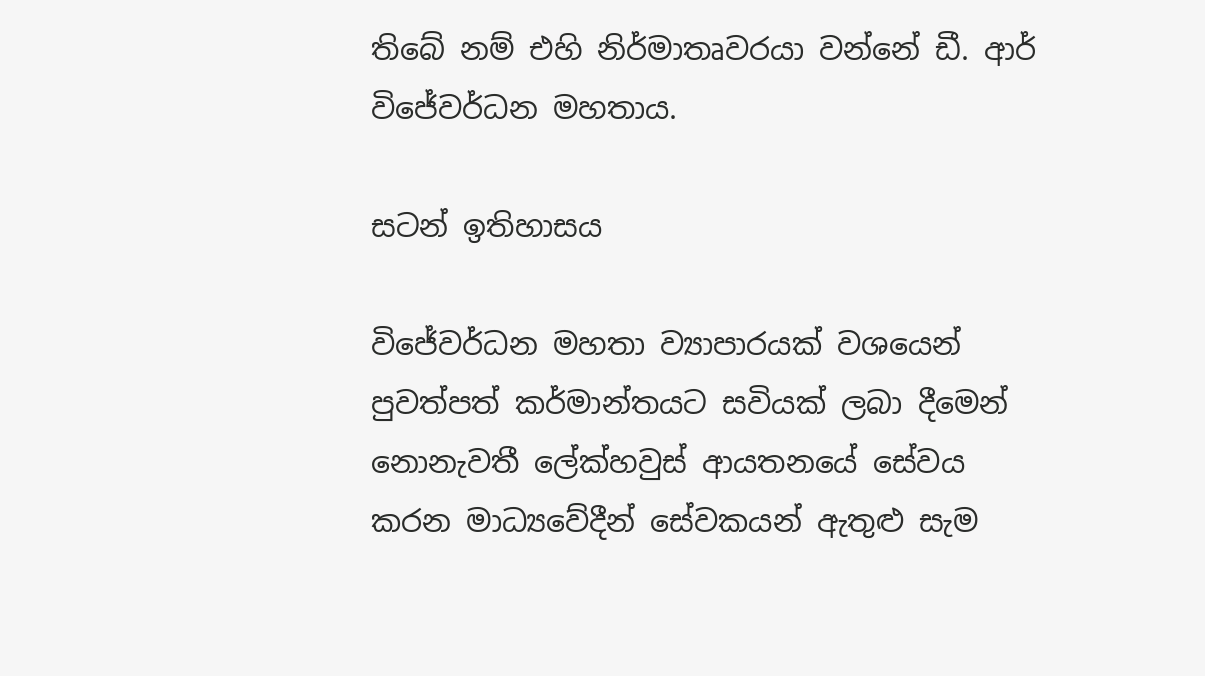තිබේ නම් එහි නිර්මාතෘවරයා වන්නේ ඩී. ආර් විජේවර්ධන මහතාය.

සටන් ඉතිහාසය

විජේවර්ධන මහතා ව්‍යාපාරයක් වශයෙන් පුවත්පත් කර්මාන්තයට සවියක් ලබා දීමෙන් නොනැවතී ලේක්හවුස් ආයතනයේ සේවය කරන මාධ්‍යවේදීන් සේවකයන් ඇතුළු සැම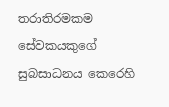තරාතිරමකම සේවකයකුගේ සුබසාධනය කෙරෙහි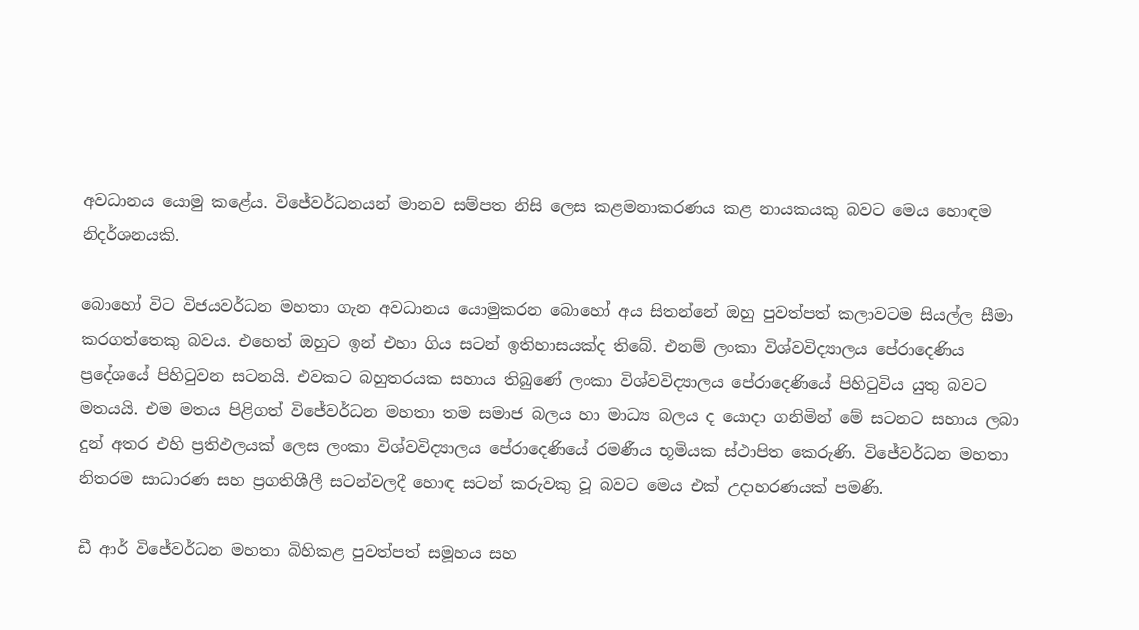අවධානය යොමු කළේය. විජේවර්ධනයන් මානව සම්පත නිසි ලෙස කළමනාකරණය කළ නායකයකු බවට මෙය හොඳම නිදර්ශනයකි.

බොහෝ විට විජයවර්ධන මහතා ගැන අවධානය යොමුකරන බොහෝ අය සිතන්නේ ඔහු පුවත්පත් කලාවටම සියල්ල සීමා කරගත්තෙකු බවය. එහෙත් ඔහුට ඉන් එහා ගිය සටන් ඉතිහාසයක්ද තිබේ. එනම් ලංකා විශ්වවිද්‍යාලය පේරාදෙණිය ප්‍රදේශයේ පිහිටුවන සටනයි. එවකට බහුතරයක සහාය තිබුණේ ලංකා විශ්වවිද්‍යාලය පේරාදෙණියේ පිහිටුවිය යුතු බවට මතයයි. එම මතය පිළිගත් විජේවර්ධන මහතා තම සමාජ බලය හා මාධ්‍ය බලය ද යොදා ගනිමින් මේ සටනට සහාය ලබා දුන් අතර එහි ප්‍රතිඵලයක් ලෙස ලංකා විශ්වවිද්‍යාලය පේරාදෙණියේ රමණීය භූමියක ස්ථාපිත කෙරුණි. විජේවර්ධන මහතා නිතරම සාධාරණ සහ ප්‍රගතිශීලී සටන්වලදී හොඳ සටන් කරුවකු වූ බවට මෙය එක් උදාහරණයක් පමණි.

ඩී ආර් විජේවර්ධන මහතා බිහිකළ පුවත්පත් සමූහය සහ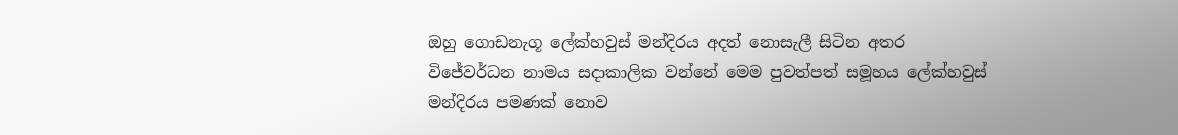ඔහු ගොඩනැගූ ලේක්හවුස් මන්දිරය අදත් නොසැලී සිටින අතර විජේවර්ධන නාමය සදාකාලික වන්නේ මෙම පුවත්පත් සමූහය ලේක්හවුස් මන්දිරය පමණක් නොව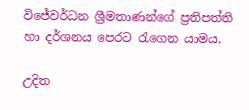විජේවර්ධන ශ්‍රීමතාණන්ගේ ප්‍රතිපත්ති හා දර්ශනය පෙරට රැගෙන යාමය.

උදිත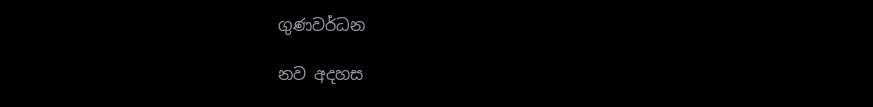ගුණවර්ධන

නව අදහස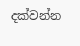දක්වන්න